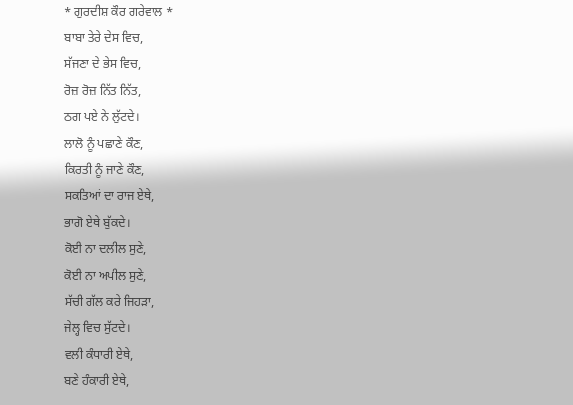* ਗੁਰਦੀਸ਼ ਕੌਰ ਗਰੇਵਾਲ *
ਬਾਬਾ ਤੇਰੇ ਦੇਸ ਵਿਚ,
ਸੱਜਣਾ ਦੇ ਭੇਸ ਵਿਚ,
ਰੋਜ਼ ਰੋਜ਼ ਨਿੱਤ ਨਿੱਤ,
ਠਗ ਪਏ ਨੇ ਲੁੱਟਦੇ।
ਲਾਲੋ ਨੂੰ ਪਛਾਣੇ ਕੌਣ,
ਕਿਰਤੀ ਨੂੰ ਜਾਣੇ ਕੌਣ,
ਸਕਤਿਆਂ ਦਾ ਰਾਜ ਏਥੇ,
ਭਾਗੋ ਏਥੇ ਬੁੱਕਦੇ।
ਕੋਈ ਨਾ ਦਲੀਲ ਸੁਣੇ,
ਕੋਈ ਨਾ ਅਪੀਲ ਸੁਣੇ,
ਸੱਚੀ ਗੱਲ ਕਰੇ ਜਿਹੜਾ,
ਜੇਲ੍ਹ ਵਿਚ ਸੁੱਟਦੇ।
ਵਲੀ ਕੰਧਾਰੀ ਏਥੇ,
ਬਣੇ ਹੰਕਾਰੀ ਏਥੇ,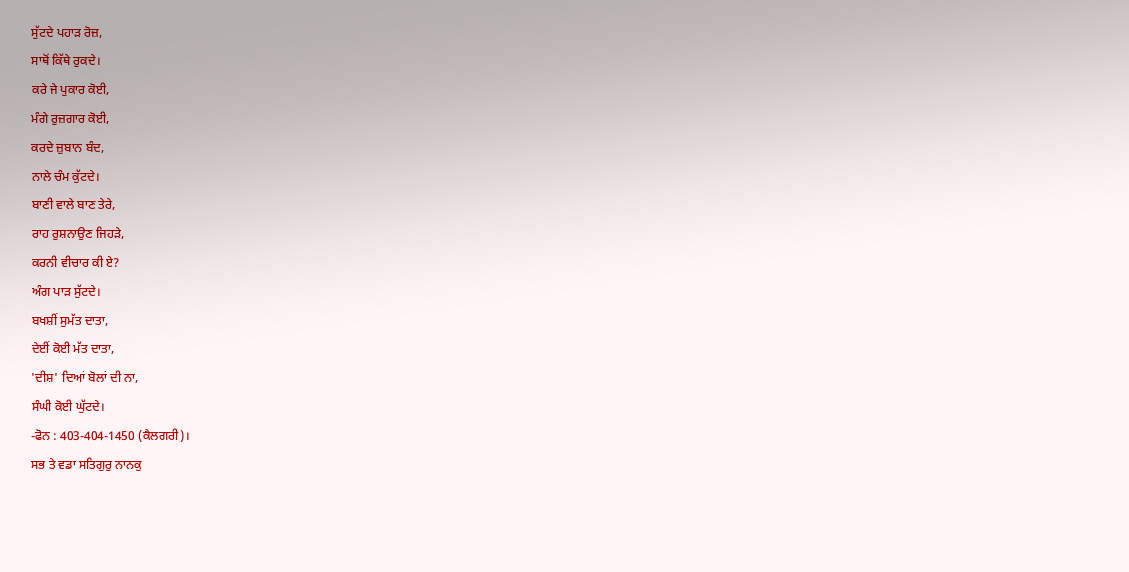ਸੁੱਟਦੇ ਪਹਾੜ ਰੋਜ਼,
ਸਾਥੋਂ ਕਿੱਥੇ ਰੁਕਦੇ।
ਕਰੇ ਜੇ ਪੁਕਾਰ ਕੋਈ,
ਮੰਗੇ ਰੁਜ਼ਗਾਰ ਕੋਈ,
ਕਰਦੇ ਜ਼ੁਬਾਨ ਬੰਦ,
ਨਾਲੇ ਚੰਮ ਕੁੱਟਦੇ।
ਬਾਣੀ ਵਾਲੇ ਬਾਣ ਤੇਰੇ,
ਰਾਹ ਰੁਸ਼ਨਾਉਣ ਜਿਹੜੇ,
ਕਰਨੀ ਵੀਚਾਰ ਕੀ ਏ?
ਅੰਗ ਪਾੜ ਸੁੱਟਦੇ।
ਬਖਸ਼ੀਂ ਸੁਮੱਤ ਦਾਤਾ,
ਦੇਈਂ ਕੋਈ ਮੱਤ ਦਾਤਾ,
'ਦੀਸ਼' ਦਿਆਂ ਬੋਲਾਂ ਦੀ ਨਾ,
ਸੰਘੀ ਕੋਈ ਘੁੱਟਦੇ।
-ਫੋਨ : 403-404-1450 (ਕੈਲਗਰੀ)।
ਸਭ ਤੇ ਵਡਾ ਸਤਿਗੁਰੁ ਨਾਨਕੁ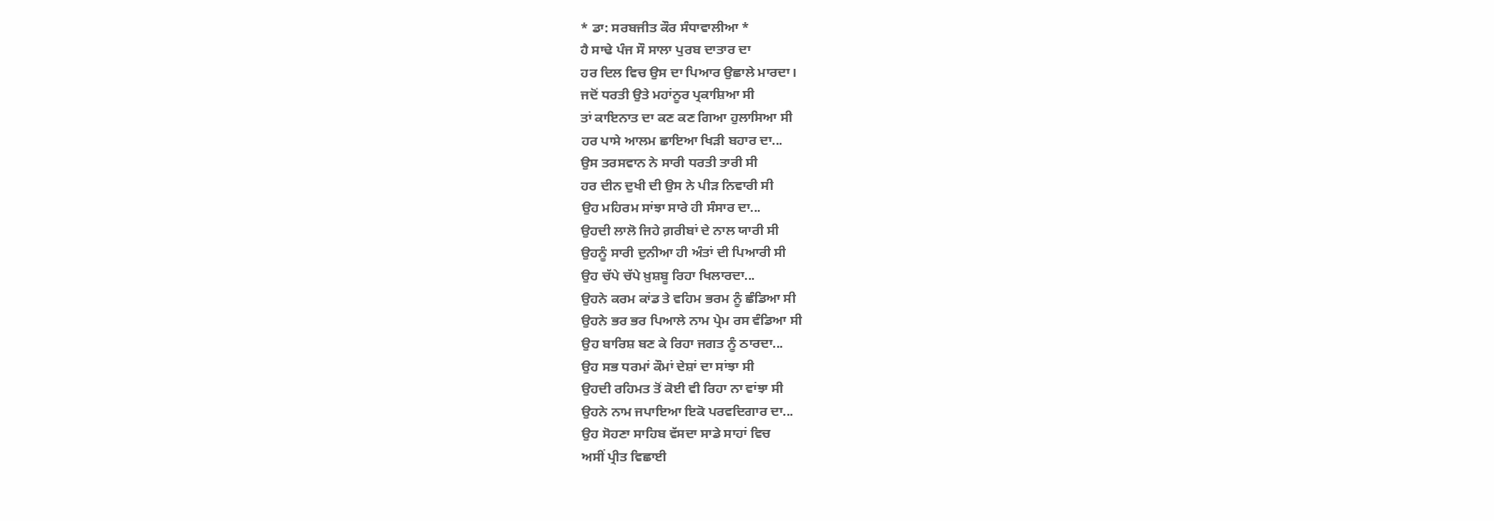* ਡਾ: ਸਰਬਜੀਤ ਕੌਰ ਸੰਧਾਵਾਲੀਆ *
ਹੈ ਸਾਢੇ ਪੰਜ ਸੌ ਸਾਲਾ ਪੁਰਬ ਦਾਤਾਰ ਦਾ
ਹਰ ਦਿਲ ਵਿਚ ਉਸ ਦਾ ਪਿਆਰ ਉਛਾਲੇ ਮਾਰਦਾ।
ਜਦੋਂ ਧਰਤੀ ਉਤੇ ਮਹਾਂਨੂਰ ਪ੍ਰਕਾਸ਼ਿਆ ਸੀ
ਤਾਂ ਕਾਇਨਾਤ ਦਾ ਕਣ ਕਣ ਗਿਆ ਹੁਲਾਸਿਆ ਸੀ
ਹਰ ਪਾਸੇ ਆਲਮ ਛਾਇਆ ਖਿੜੀ ਬਹਾਰ ਦਾ...
ਉਸ ਤਰਸਵਾਨ ਨੇ ਸਾਰੀ ਧਰਤੀ ਤਾਰੀ ਸੀ
ਹਰ ਦੀਨ ਦੁਖੀ ਦੀ ਉਸ ਨੇ ਪੀੜ ਨਿਵਾਰੀ ਸੀ
ਉਹ ਮਹਿਰਮ ਸਾਂਝਾ ਸਾਰੇ ਹੀ ਸੰਸਾਰ ਦਾ...
ਉਹਦੀ ਲਾਲੋ ਜਿਹੇ ਗ਼ਰੀਬਾਂ ਦੇ ਨਾਲ ਯਾਰੀ ਸੀ
ਉਹਨੂੰ ਸਾਰੀ ਦੁਨੀਆ ਹੀ ਅੰਤਾਂ ਦੀ ਪਿਆਰੀ ਸੀ
ਉਹ ਚੱਪੇ ਚੱਪੇ ਖ਼ੁਸ਼ਬੂ ਰਿਹਾ ਖਿਲਾਰਦਾ...
ਉਹਨੇ ਕਰਮ ਕਾਂਡ ਤੇ ਵਹਿਮ ਭਰਮ ਨੂੰ ਛੰਡਿਆ ਸੀ
ਉਹਨੇ ਭਰ ਭਰ ਪਿਆਲੇ ਨਾਮ ਪ੍ਰੇਮ ਰਸ ਵੰਡਿਆ ਸੀ
ਉਹ ਬਾਰਿਸ਼ ਬਣ ਕੇ ਰਿਹਾ ਜਗਤ ਨੂੰ ਠਾਰਦਾ...
ਉਹ ਸਭ ਧਰਮਾਂ ਕੌਮਾਂ ਦੇਸ਼ਾਂ ਦਾ ਸਾਂਝਾ ਸੀ
ਉਹਦੀ ਰਹਿਮਤ ਤੋਂ ਕੋਈ ਵੀ ਰਿਹਾ ਨਾ ਵਾਂਝਾ ਸੀ
ਉਹਨੇ ਨਾਮ ਜਪਾਇਆ ਇਕੋ ਪਰਵਦਿਗਾਰ ਦਾ...
ਉਹ ਸੋਹਣਾ ਸਾਹਿਬ ਵੱਸਦਾ ਸਾਡੇ ਸਾਹਾਂ ਵਿਚ
ਅਸੀਂ ਪ੍ਰੀਤ ਵਿਛਾਈ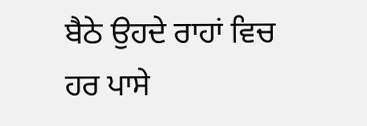ਬੈਠੇ ਉਹਦੇ ਰਾਹਾਂ ਵਿਚ
ਹਰ ਪਾਸੇ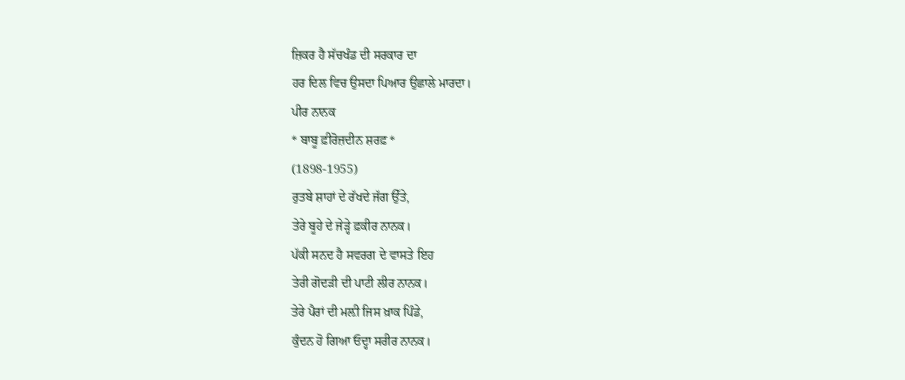ਜ਼ਿਕਰ ਹੈ ਸੱਚਖੰਡ ਦੀ ਸਰਕਾਰ ਦਾ
ਹਰ ਦਿਲ ਵਿਚ ਉਸਦਾ ਪਿਆਰ ਉਛਾਲੇ ਮਾਰਦਾ।
ਪੀਰ ਨਾਨਕ
* ਬਾਬੂ ਫ਼ੀਰੋਜ਼ਦੀਨ ਸ਼ਰਫ਼ *
(1898-1955)
ਰੁਤਬੇ ਸ਼ਾਹਾਂ ਦੇ ਰੱਖਦੇ ਜੱਗ ਉੱਤੇ,
ਤੇਰੇ ਬੂਹੇ ਦੇ ਜੇੜ੍ਹੇ ਫ਼ਕੀਰ ਨਾਨਕ।
ਪੱਕੀ ਸਨਦ ਹੈ ਸਵਰਗ ਦੇ ਵਾਸਤੇ ਇਹ
ਤੇਰੀ ਗੋਦੜੀ ਦੀ ਪਾਟੀ ਲੀਰ ਨਾਨਕ।
ਤੇਰੇ ਪੈਰਾਂ ਦੀ ਮਲ਼ੀ ਜਿਸ ਖ਼ਾਕ ਪਿੰਡੇ,
ਕੁੰਦਨ ਹੋ ਗਿਆ ਓਦ੍ਹਾ ਸਰੀਰ ਨਾਨਕ।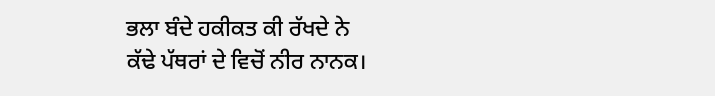ਭਲਾ ਬੰਦੇ ਹਕੀਕਤ ਕੀ ਰੱਖਦੇ ਨੇ
ਕੱਢੇ ਪੱਥਰਾਂ ਦੇ ਵਿਚੋਂ ਨੀਰ ਨਾਨਕ।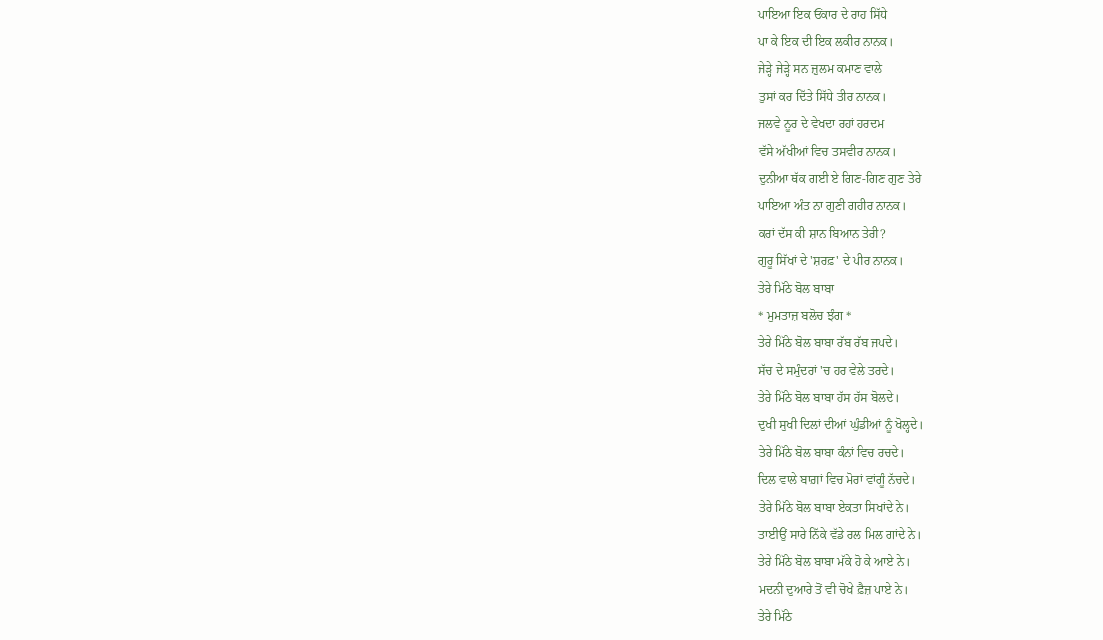ਪਾਇਆ ਇਕ ਓਂਕਾਰ ਦੇ ਰਾਹ ਸਿੱਧੇ
ਪਾ ਕੇ ਇਕ ਦੀ ਇਕ ਲਕੀਰ ਨਾਨਕ।
ਜੇੜ੍ਹੇ ਜੇੜ੍ਹੇ ਸਨ ਜ਼ੁਲਮ ਕਮਾਣ ਵਾਲੇ
ਤੁਸਾਂ ਕਰ ਦਿੱਤੇ ਸਿੱਧੇ ਤੀਰ ਨਾਨਕ।
ਜਲਵੇ ਨੂਰ ਦੇ ਵੇਖਦਾ ਰਹਾਂ ਹਰਦਮ
ਵੱਸੇ ਅੱਖੀਆਂ ਵਿਚ ਤਸਵੀਰ ਨਾਨਕ।
ਦੁਨੀਆ ਥੱਕ ਗਈ ਏ ਗਿਣ-ਗਿਣ ਗੁਣ ਤੇਰੇ
ਪਾਇਆ ਅੰਤ ਨਾ ਗੁਣੀ ਗਹੀਰ ਨਾਨਕ।
ਕਰਾਂ ਦੱਸ ਕੀ ਸ਼ਾਨ ਬਿਆਨ ਤੇਰੀ?
ਗੁਰੂ ਸਿੱਖਾਂ ਦੇ 'ਸ਼ਰਫ਼' ਦੇ ਪੀਰ ਨਾਨਕ।
ਤੇਰੇ ਮਿੱਠੇ ਬੋਲ ਬਾਬਾ
* ਮੁਮਤਾਜ਼ ਬਲੋਚ ਝੰਗ *
ਤੇਰੇ ਮਿੱਠੇ ਬੋਲ ਬਾਬਾ ਰੱਬ ਰੱਬ ਜਪਦੇ।
ਸੱਚ ਦੇ ਸਮੁੰਦਰਾਂ 'ਚ ਹਰ ਵੇਲੇ ਤਰਦੇ।
ਤੇਰੇ ਮਿੱਠੇ ਬੋਲ ਬਾਬਾ ਹੱਸ ਹੱਸ ਬੋਲਦੇ।
ਦੁਖੀ ਸੁਖੀ ਦਿਲਾਂ ਦੀਆਂ ਘੁੰਡੀਆਂ ਨੂੰ ਖੋਲ੍ਹਦੇ।
ਤੇਰੇ ਮਿੱਠੇ ਬੋਲ ਬਾਬਾ ਕੰਨਾਂ ਵਿਚ ਰਚਦੇ।
ਦਿਲ ਵਾਲੇ ਬਾਗ਼ਾਂ ਵਿਚ ਮੋਰਾਂ ਵਾਂਗੂੰ ਨੱਚਦੇ।
ਤੇਰੇ ਮਿੱਠੇ ਬੋਲ ਬਾਬਾ ਏਕਤਾ ਸਿਖਾਂਦੇ ਨੇ।
ਤਾਈਉਂ ਸਾਰੇ ਨਿੱਕੇ ਵੱਡੇ ਰਲ ਮਿਲ ਗਾਂਦੇ ਨੇ।
ਤੇਰੇ ਮਿੱਠੇ ਬੋਲ ਬਾਬਾ ਮੱਕੇ ਹੋ ਕੇ ਆਏ ਨੇ।
ਮਦਨੀ ਦੁਆਰੇ ਤੋਂ ਵੀ ਚੋਖੇ ਫ਼ੈਜ਼ ਪਾਏ ਨੇ।
ਤੇਰੇ ਮਿੱਠੇ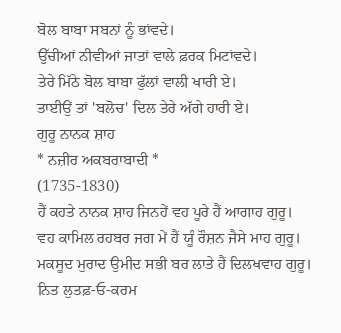ਬੋਲ ਬਾਬਾ ਸਬਨਾਂ ਨੂੰ ਭਾਂਵਦੇ।
ਉੱਚੀਆਂ ਨੀਵੀਆਂ ਜਾਤਾਂ ਵਾਲੇ ਫ਼ਰਕ ਮਿਟਾਂਵਦੇ।
ਤੇਰੇ ਮਿੱਠੇ ਬੋਲ ਬਾਬਾ ਫੁੱਲਾਂ ਵਾਲੀ ਖਾਰੀ ਏ।
ਤਾਈਉਂ ਤਾਂ 'ਬਲੋਚ' ਦਿਲ ਤੇਰੇ ਅੱਗੇ ਹਾਰੀ ਏ।
ਗੁਰੂ ਨਾਨਕ ਸ਼ਾਹ
* ਨਜ਼ੀਰ ਅਕਬਰਾਬਾਦੀ *
(1735-1830)
ਹੈਂ ਕਹਤੇ ਨਾਨਕ ਸ਼ਾਹ ਜਿਨਹੇਂ ਵਹ ਪੂਰੇ ਹੈਂ ਆਗਾਹ ਗੁਰੂ।
ਵਹ ਕਾਮਿਲ ਰਹਬਰ ਜਗ ਮੇਂ ਹੈਂ ਯੂੰ ਰੌਸ਼ਨ ਜੈਸੇ ਮਾਹ ਗੁਰੂ।
ਮਕਸੂਦ ਮੁਰਾਦ ਉਮੀਦ ਸਭੀ ਬਰ ਲਾਤੇ ਹੈਂ ਦਿਲਖਵਾਹ ਗੁਰੂ।
ਨਿਤ ਲੁਤਫ਼-ਓ-ਕਰਮ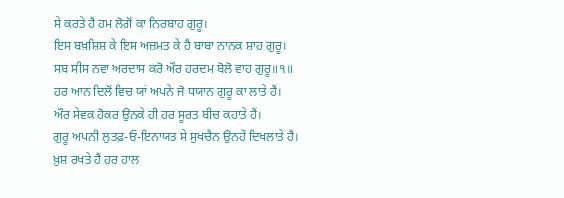ਸੇ ਕਰਤੇ ਹੈਂ ਹਮ ਲੋਗੋਂ ਕਾ ਨਿਰਬਾਹ ਗੁਰੂ।
ਇਸ ਬਖ਼ਸ਼ਿਸ਼ ਕੇ ਇਸ ਅਜ਼ਮਤ ਕੇ ਹੈਂ ਬਾਬਾ ਨਾਨਕ ਸ਼ਾਹ ਗੁਰੂ।
ਸਬ ਸੀਸ ਨਵਾ ਅਰਦਾਸ ਕਰੋ ਔਰ ਹਰਦਮ ਬੋਲੋ ਵਾਹ ਗੁਰੂ॥੧॥
ਹਰ ਆਨ ਦਿਲੋਂ ਵਿਚ ਯਾਂ ਅਪਨੇ ਜੋ ਧਯਾਨ ਗੁਰੂ ਕਾ ਲਾਤੇ ਹੈਂ।
ਔਰ ਸੇਵਕ ਹੋਕਰ ਉਨਕੇ ਹੀ ਹਰ ਸੂਰਤ ਬੀਚ ਕਹਾਤੇ ਹੈਂ।
ਗੁਰੂ ਅਪਨੀ ਲੁਤਫ਼-ਓ-ਇਨਾਯਤ ਸੇ ਸੁਖਚੈਨ ਉਨਹੇਂ ਦਿਖਲਾਤੇ ਹੈਂ।
ਖ਼ੁਸ਼ ਰਖਤੇ ਹੈਂ ਹਰ ਹਾਲ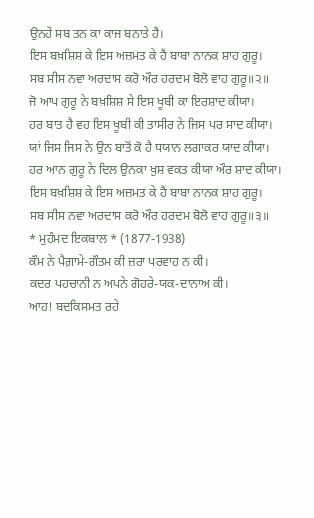ਉਨਹੇਂ ਸਬ ਤਨ ਕਾ ਕਾਜ ਬਨਾਤੇ ਹੈਂ।
ਇਸ ਬਖ਼ਸ਼ਿਸ਼ ਕੇ ਇਸ ਅਜ਼ਮਤ ਕੇ ਹੈਂ ਬਾਬਾ ਨਾਨਕ ਸ਼ਾਹ ਗੁਰੂ।
ਸਬ ਸੀਸ ਨਵਾ ਅਰਦਾਸ ਕਰੋ ਔਰ ਹਰਦਮ ਬੋਲੋ ਵਾਹ ਗੁਰੂ॥੨॥
ਜੋ ਆਪ ਗੁਰੂ ਨੇ ਬਖ਼ਸ਼ਿਸ਼ ਸੇ ਇਸ ਖੂਬੀ ਕਾ ਇਰਸ਼ਾਦ ਕੀਯਾ।
ਹਰ ਬਾਤ ਹੈ ਵਹ ਇਸ ਖੂਬੀ ਕੀ ਤਾਸੀਰ ਨੇ ਜਿਸ ਪਰ ਸਾਦ ਕੀਯਾ।
ਯਾਂ ਜਿਸ ਜਿਸ ਨੇ ਉਨ ਬਾਤੋਂ ਕੋ ਹੈ ਧਯਾਨ ਲਗਾਕਰ ਯਾਦ ਕੀਯਾ।
ਹਰ ਆਨ ਗੁਰੂ ਨੇ ਦਿਲ ਉਨਕਾ ਖ਼ੁਸ਼ ਵਕਤ ਕੀਯਾ ਔਰ ਸ਼ਾਦ ਕੀਯਾ।
ਇਸ ਬਖ਼ਸ਼ਿਸ਼ ਕੇ ਇਸ ਅਜ਼ਮਤ ਕੇ ਹੈਂ ਬਾਬਾ ਨਾਨਕ ਸ਼ਾਹ ਗੁਰੂ।
ਸਬ ਸੀਸ ਨਵਾ ਅਰਦਾਸ ਕਰੋ ਔਰ ਹਰਦਮ ਬੋਲੋ ਵਾਹ ਗੁਰੂ॥੩॥
* ਮੁਹੰਮਦ ਇਕਬਾਲ * (1877-1938)
ਕੌਮ ਨੇ ਪੈਗ਼ਾਮੇ-ਗੌਤਮ ਕੀ ਜ਼ਰਾ ਪਰਵਾਹ ਨ ਕੀ।
ਕਦਰ ਪਹਚਾਨੀ ਨ ਅਪਨੇ ਗੋਹਰੇ-ਯਕ-ਦਾਨਾਅ ਕੀ।
ਆਹ! ਬਦਕਿਸਮਤ ਰਹੇ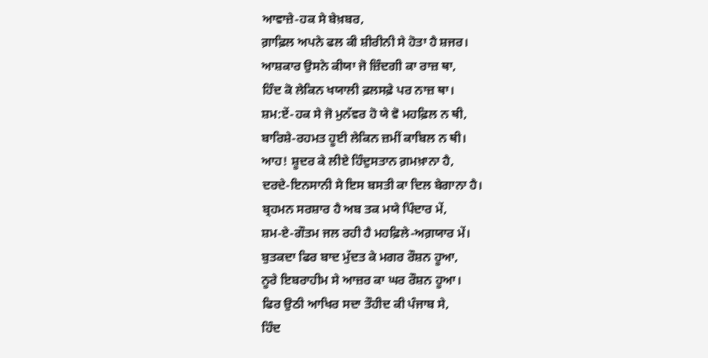ਆਵਾਜ਼ੇ-ਹਕ ਸੇ ਬੇਖ਼ਬਰ,
ਗ਼ਾਫ਼ਿਲ ਅਪਨੇ ਫਲ ਕੀ ਸ਼ੀਰੀਨੀ ਸੇ ਹੋਤਾ ਹੈ ਸ਼ਜਰ।
ਆਸ਼ਕਾਰ ਉਸਨੇ ਕੀਯਾ ਜੋ ਜ਼ਿੰਦਗੀ ਕਾ ਰਾਜ਼ ਥਾ,
ਹਿੰਦ ਕੋ ਲੇਕਿਨ ਖਯਾਲੀ ਫ਼ਲਸਫ਼ੇ ਪਰ ਨਾਜ਼ ਥਾ।
ਸ਼ਮ:ਏਂ-ਹਕ ਸੇ ਜੋ ਮੁਨੱਵਰ ਹੋ ਯੇ ਵੋ ਮਹਫ਼ਿਲ ਨ ਥੀ,
ਬਾਰਿਸ਼ੇ-ਰਹਮਤ ਹੂਈ ਲੇਕਿਨ ਜ਼ਮੀਂ ਕਾਬਿਲ ਨ ਥੀ।
ਆਹ! ਸ਼ੂਦਰ ਕੇ ਲੀਏ ਹਿੰਦੁਸਤਾਨ ਗ਼ਮਖ਼ਾਨਾ ਹੈ,
ਦਰਦੇ-ਇਨਸਾਨੀ ਸੇ ਇਸ ਬਸਤੀ ਕਾ ਦਿਲ ਬੇਗਾਨਾ ਹੈ।
ਬ੍ਰਹਮਨ ਸਰਸ਼ਾਰ ਹੈ ਅਬ ਤਕ ਮਯੇ ਪਿੰਦਾਰ ਮੇਂ,
ਸ਼ਮ-ਏ-ਗੌਤਮ ਜਲ ਰਹੀ ਹੈ ਮਹਫ਼ਿਲੇ-ਅਗ਼ਯਾਰ ਮੇਂ।
ਬੁਤਕਦਾ ਫਿਰ ਬਾਦ ਮੁੱਦਤ ਕੇ ਮਗਰ ਰੌਸ਼ਨ ਹੂਆ,
ਨੂਰੇ ਇਬਰਾਹੀਮ ਸੇ ਆਜ਼ਰ ਕਾ ਘਰ ਰੌਸ਼ਨ ਹੂਆ।
ਫਿਰ ਉਠੀ ਆਖਿਰ ਸਦਾ ਤੌਹੀਦ ਕੀ ਪੰਜਾਬ ਸੇ,
ਹਿੰਦ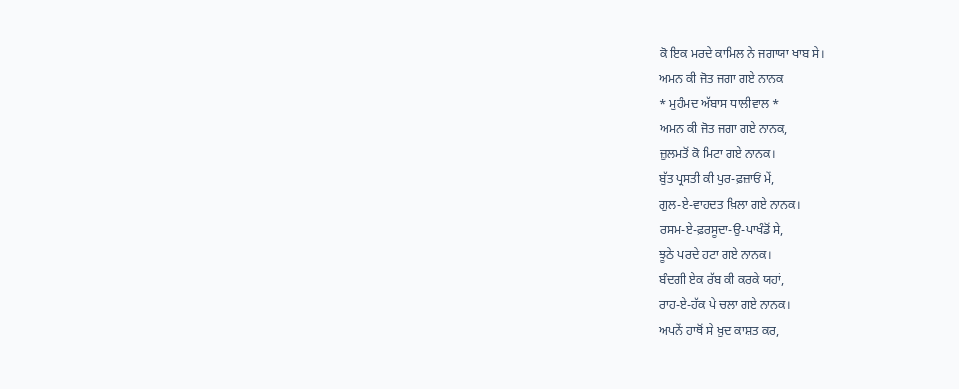ਕੋ ਇਕ ਮਰਦੇ ਕਾਮਿਲ ਨੇ ਜਗਾਯਾ ਖਾਬ ਸੇ।
ਅਮਨ ਕੀ ਜੋਤ ਜਗਾ ਗਏ ਨਾਨਕ
* ਮੁਹੰਮਦ ਅੱਬਾਸ ਧਾਲੀਵਾਲ *
ਅਮਨ ਕੀ ਜੋਤ ਜਗਾ ਗਏ ਨਾਨਕ,
ਜ਼ੁਲਮਤੋਂ ਕੋ ਮਿਟਾ ਗਏ ਨਾਨਕ।
ਬੁੱਤ ਪ੍ਰਸਤੀ ਕੀ ਪੁਰ-ਫ਼ਜ਼ਾਓਂ ਮੇਂ,
ਗੁਲ-ਏ-ਵਾਹਦਤ ਖ਼ਿਲਾ ਗਏ ਨਾਨਕ।
ਰਸਮ-ਏ-ਫ਼ਰਸੂਦਾ-ਉ-ਪਾਖੰਡੋਂ ਸੇ,
ਝੂਠੇ ਪਰਦੇ ਹਟਾ ਗਏ ਨਾਨਕ।
ਬੰਦਗੀ ਏਕ ਰੱਬ ਕੀ ਕਰਕੇ ਯਹਾਂ,
ਰਾਹ-ਏ-ਹੱਕ ਪੇ ਚਲਾ ਗਏ ਨਾਨਕ।
ਅਪਨੇਂ ਹਾਥੋਂ ਸੇ ਖ਼ੁਦ ਕਾਸ਼ਤ ਕਰ,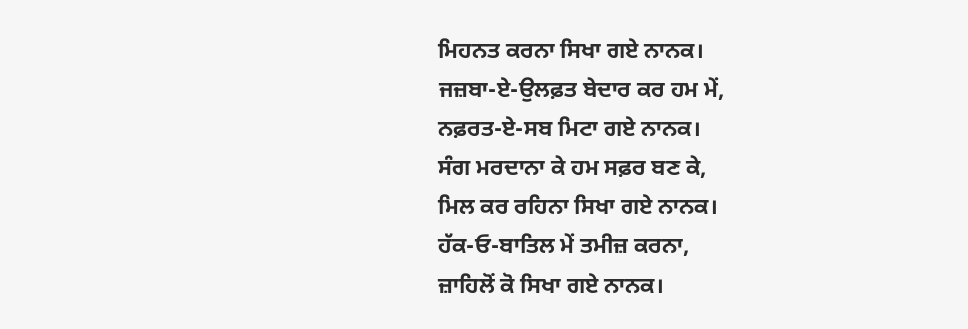ਮਿਹਨਤ ਕਰਨਾ ਸਿਖਾ ਗਏ ਨਾਨਕ।
ਜਜ਼ਬਾ-ਏ-ਉਲਫ਼ਤ ਬੇਦਾਰ ਕਰ ਹਮ ਮੇਂ,
ਨਫ਼ਰਤ-ਏ-ਸਬ ਮਿਟਾ ਗਏ ਨਾਨਕ।
ਸੰਗ ਮਰਦਾਨਾ ਕੇ ਹਮ ਸਫ਼ਰ ਬਣ ਕੇ,
ਮਿਲ ਕਰ ਰਹਿਨਾ ਸਿਖਾ ਗਏ ਨਾਨਕ।
ਹੱਕ-ਓ-ਬਾਤਿਲ ਮੇਂ ਤਮੀਜ਼ ਕਰਨਾ,
ਜ਼ਾਹਿਲੋਂ ਕੋ ਸਿਖਾ ਗਏ ਨਾਨਕ।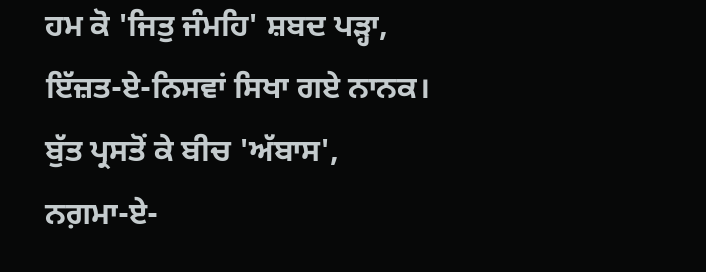ਹਮ ਕੋ 'ਜਿਤੁ ਜੰਮਹਿ' ਸ਼ਬਦ ਪੜ੍ਹਾ,
ਇੱਜ਼ਤ-ਏ-ਨਿਸਵਾਂ ਸਿਖਾ ਗਏ ਨਾਨਕ।
ਬੁੱਤ ਪ੍ਰਸਤੋਂ ਕੇ ਬੀਚ 'ਅੱਬਾਸ',
ਨਗ਼ਮਾ-ਏ-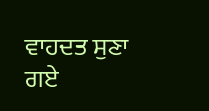ਵਾਹਦਤ ਸੁਣਾ ਗਏ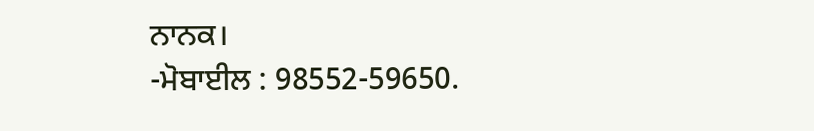ਨਾਨਕ।
-ਮੋਬਾਈਲ : 98552-59650.